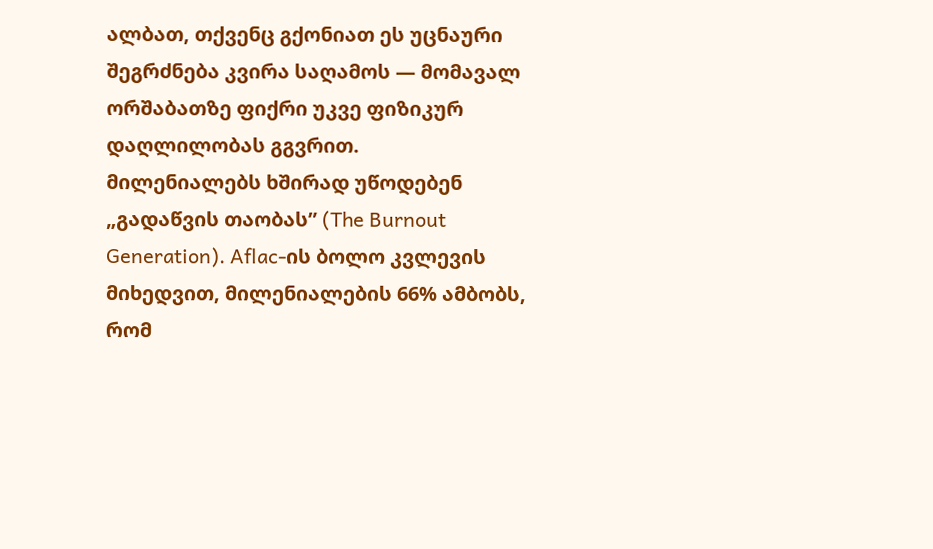ალბათ, თქვენც გქონიათ ეს უცნაური შეგრძნება კვირა საღამოს — მომავალ ორშაბათზე ფიქრი უკვე ფიზიკურ დაღლილობას გგვრით.
მილენიალებს ხშირად უწოდებენ „გადაწვის თაობას” (The Burnout Generation). Aflac-ის ბოლო კვლევის მიხედვით, მილენიალების 66% ამბობს, რომ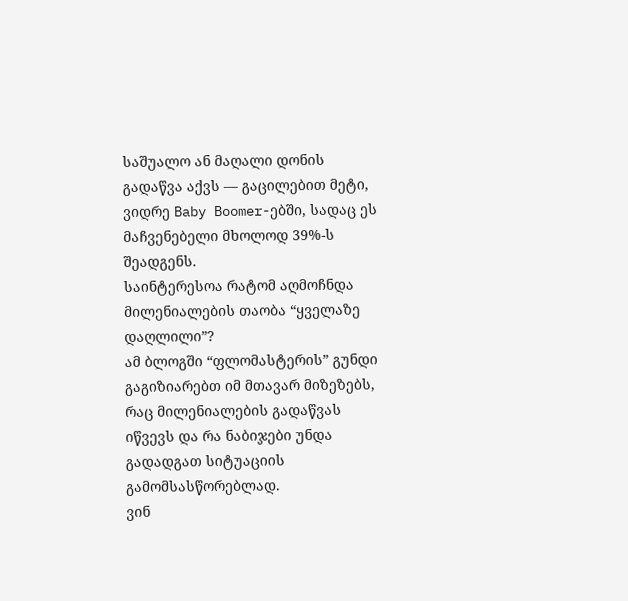საშუალო ან მაღალი დონის გადაწვა აქვს — გაცილებით მეტი, ვიდრე Baby Boomer-ებში, სადაც ეს მაჩვენებელი მხოლოდ 39%-ს შეადგენს.
საინტერესოა რატომ აღმოჩნდა მილენიალების თაობა “ყველაზე დაღლილი”?
ამ ბლოგში “ფლომასტერის” გუნდი გაგიზიარებთ იმ მთავარ მიზეზებს, რაც მილენიალების გადაწვას იწვევს და რა ნაბიჯები უნდა გადადგათ სიტუაციის გამომსასწორებლად.
ვინ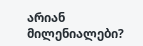არიან მილენიალები?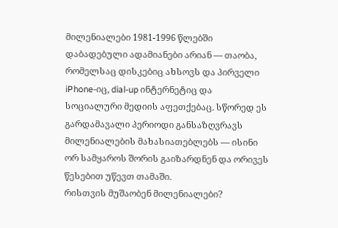მილენიალები 1981-1996 წლებში დაბადებული ადამიანები არიან — თაობა, რომელსაც დისკებიც ახსოვს და პირველი iPhone-იც, dial-up ინტერნეტიც და სოციალური მედიის აფეთქებაც. სწორედ ეს გარდამავალი პერიოდი განსაზღვრავს მილენიალების მახასიათებლებს — ისინი ორ სამყაროს შორის გაიზარდნენ და ორივეს წესებით უწევთ თამაში.
რისთვის მუშაობენ მილენიალები?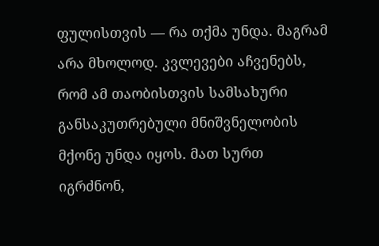ფულისთვის — რა თქმა უნდა. მაგრამ არა მხოლოდ. კვლევები აჩვენებს, რომ ამ თაობისთვის სამსახური განსაკუთრებული მნიშვნელობის მქონე უნდა იყოს. მათ სურთ იგრძნონ,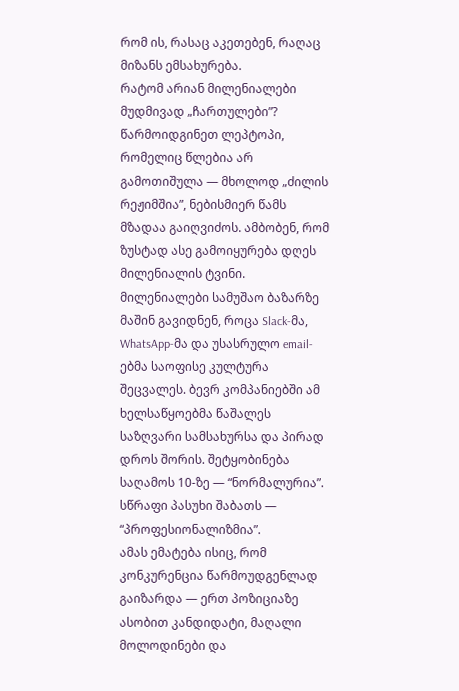რომ ის, რასაც აკეთებენ, რაღაც მიზანს ემსახურება.
რატომ არიან მილენიალები მუდმივად „ჩართულები”?
წარმოიდგინეთ ლეპტოპი, რომელიც წლებია არ გამოთიშულა — მხოლოდ „ძილის რეჟიმშია”, ნებისმიერ წამს მზადაა გაიღვიძოს. ამბობენ, რომ ზუსტად ასე გამოიყურება დღეს მილენიალის ტვინი.
მილენიალები სამუშაო ბაზარზე მაშინ გავიდნენ, როცა Slack-მა, WhatsApp-მა და უსასრულო email-ებმა საოფისე კულტურა შეცვალეს. ბევრ კომპანიებში ამ ხელსაწყოებმა წაშალეს საზღვარი სამსახურსა და პირად დროს შორის. შეტყობინება საღამოს 10-ზე — “ნორმალურია”. სწრაფი პასუხი შაბათს — “პროფესიონალიზმია”.
ამას ემატება ისიც, რომ კონკურენცია წარმოუდგენლად გაიზარდა — ერთ პოზიციაზე ასობით კანდიდატი, მაღალი მოლოდინები და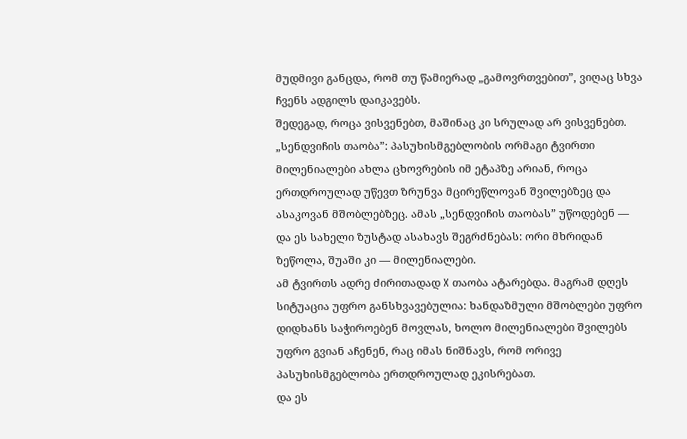მუდმივი განცდა, რომ თუ წამიერად „გამოვრთვებით”, ვიღაც სხვა ჩვენს ადგილს დაიკავებს.
შედეგად, როცა ვისვენებთ, მაშინაც კი სრულად არ ვისვენებთ.
„სენდვიჩის თაობა”: პასუხისმგებლობის ორმაგი ტვირთი
მილენიალები ახლა ცხოვრების იმ ეტაპზე არიან, როცა ერთდროულად უწევთ ზრუნვა მცირეწლოვან შვილებზეც და ასაკოვან მშობლებზეც. ამას „სენდვიჩის თაობას” უწოდებენ — და ეს სახელი ზუსტად ასახავს შეგრძნებას: ორი მხრიდან ზეწოლა, შუაში კი — მილენიალები.
ამ ტვირთს ადრე ძირითადად X თაობა ატარებდა. მაგრამ დღეს სიტუაცია უფრო განსხვავებულია: ხანდაზმული მშობლები უფრო დიდხანს საჭიროებენ მოვლას, ხოლო მილენიალები შვილებს უფრო გვიან აჩენენ, რაც იმას ნიშნავს, რომ ორივე პასუხისმგებლობა ერთდროულად ეკისრებათ.
და ეს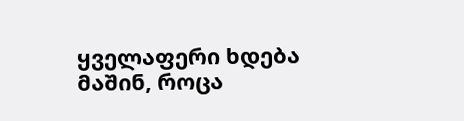ყველაფერი ხდება მაშინ, როცა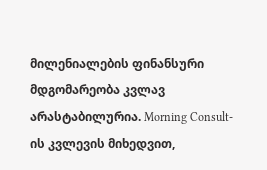მილენიალების ფინანსური მდგომარეობა კვლავ არასტაბილურია. Morning Consult-ის კვლევის მიხედვით,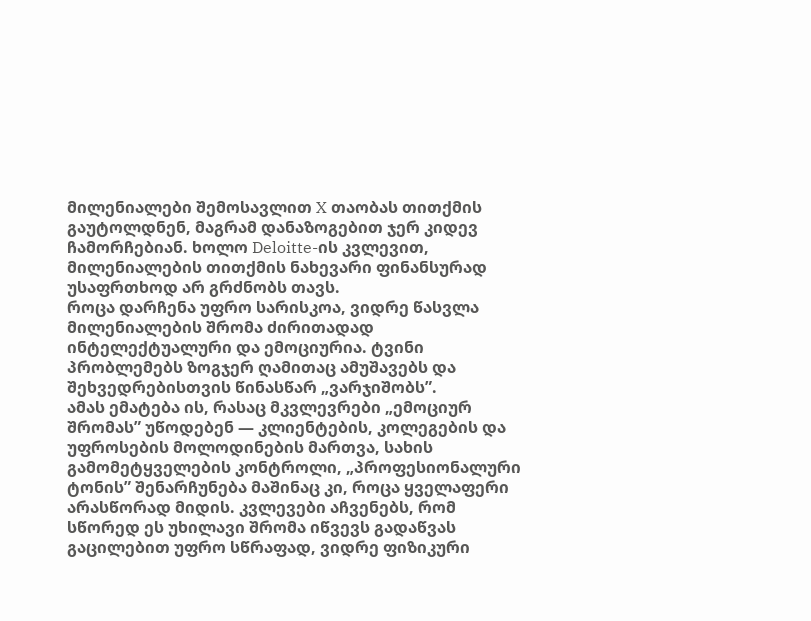მილენიალები შემოსავლით X თაობას თითქმის გაუტოლდნენ, მაგრამ დანაზოგებით ჯერ კიდევ ჩამორჩებიან. ხოლო Deloitte-ის კვლევით, მილენიალების თითქმის ნახევარი ფინანსურად უსაფრთხოდ არ გრძნობს თავს.
როცა დარჩენა უფრო სარისკოა, ვიდრე წასვლა
მილენიალების შრომა ძირითადად ინტელექტუალური და ემოციურია. ტვინი პრობლემებს ზოგჯერ ღამითაც ამუშავებს და შეხვედრებისთვის წინასწარ „ვარჯიშობს”.
ამას ემატება ის, რასაც მკვლევრები „ემოციურ შრომას” უწოდებენ — კლიენტების, კოლეგების და უფროსების მოლოდინების მართვა, სახის გამომეტყველების კონტროლი, „პროფესიონალური ტონის” შენარჩუნება მაშინაც კი, როცა ყველაფერი არასწორად მიდის. კვლევები აჩვენებს, რომ სწორედ ეს უხილავი შრომა იწვევს გადაწვას გაცილებით უფრო სწრაფად, ვიდრე ფიზიკური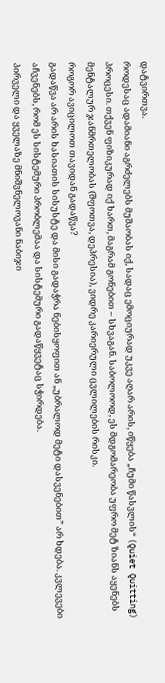დატვირთვა.
როდესაც ადამიანი აგრძელებს მუშაობას იქ, სადაც ემოციურად უკვე აღარ არის, იწყება „ჩუმი წასვლის“ (Quiet Quitting) პროცესი. თქვენ ფიზიკურად იქ ხართ, მაგრამ გონებით – სხვაგან. საბოლოოდ, ეს მდგომარეობა უფრო მეტ ზიანს აყენებს მენტალურ ჯანმრთელობას (შფოთვა, დეპრესია), ვიდრე კარიერული ცვლილების რისკი.
როგორ ავიცილოთ თავიდან გადაწვა?
გადაწვა არ არის ხასიათის სისუსტე და მისი გადაჭრა ნებისყოფით ან „უბრალოდ მეტი დასვენებით” არ ხდება. კვლევები აჩვენებს, რომ ეს სისტემური პრობლემაა და სისტემური გადაწყვეტაც სჭირდება.
პირველი და ყველაზე მნიშვნელოვანი ნაბიჯი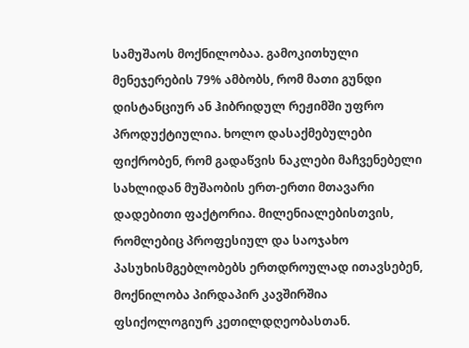სამუშაოს მოქნილობაა. გამოკითხული მენეჯერების 79% ამბობს, რომ მათი გუნდი დისტანციურ ან ჰიბრიდულ რეჟიმში უფრო პროდუქტიულია. ხოლო დასაქმებულები ფიქრობენ, რომ გადაწვის ნაკლები მაჩვენებელი სახლიდან მუშაობის ერთ-ერთი მთავარი დადებითი ფაქტორია. მილენიალებისთვის, რომლებიც პროფესიულ და საოჯახო პასუხისმგებლობებს ერთდროულად ითავსებენ, მოქნილობა პირდაპირ კავშირშია ფსიქოლოგიურ კეთილდღეობასთან.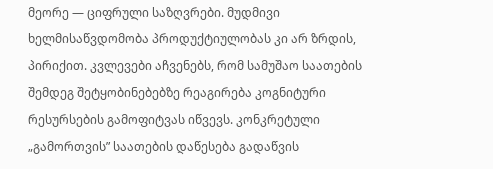მეორე — ციფრული საზღვრები. მუდმივი ხელმისაწვდომობა პროდუქტიულობას კი არ ზრდის, პირიქით. კვლევები აჩვენებს, რომ სამუშაო საათების შემდეგ შეტყობინებებზე რეაგირება კოგნიტური რესურსების გამოფიტვას იწვევს. კონკრეტული „გამორთვის” საათების დაწესება გადაწვის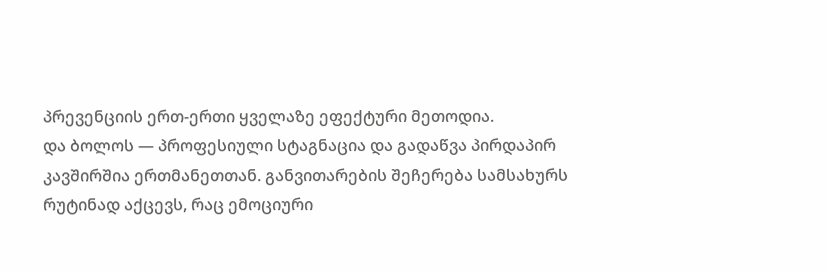პრევენციის ერთ-ერთი ყველაზე ეფექტური მეთოდია.
და ბოლოს — პროფესიული სტაგნაცია და გადაწვა პირდაპირ კავშირშია ერთმანეთთან. განვითარების შეჩერება სამსახურს რუტინად აქცევს, რაც ემოციური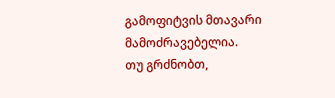გამოფიტვის მთავარი მამოძრავებელია.
თუ გრძნობთ,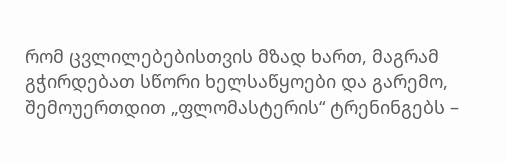რომ ცვლილებებისთვის მზად ხართ, მაგრამ გჭირდებათ სწორი ხელსაწყოები და გარემო, შემოუერთდით „ფლომასტერის“ ტრენინგებს –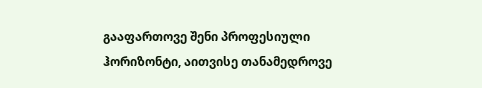გააფართოვე შენი პროფესიული ჰორიზონტი, აითვისე თანამედროვე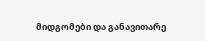მიდგომები და განავითარე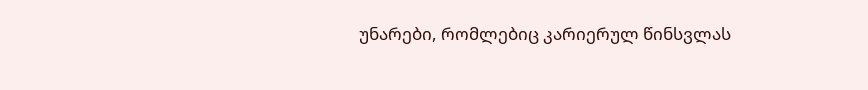უნარები, რომლებიც კარიერულ წინსვლას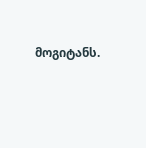მოგიტანს.